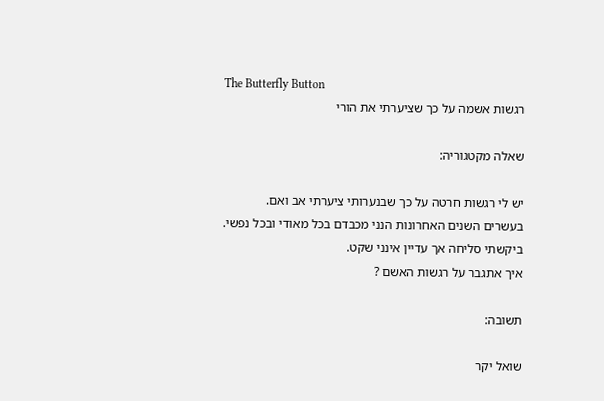The Butterfly Button
רגשות אשמה על כך שציערתי את הורי

שאלה מקטגוריה:

יש לי רגשות חרטה על כך שבנערותי ציערתי אב ואם.
בעשרים השנים האחרונות הנני מכבדם בכל מאודי ובכל נפשי.
ביקשתי סליחה אך עדיין אינני שקט.
איך אתגבר על רגשות האשם ?

תשובה:

שואל יקר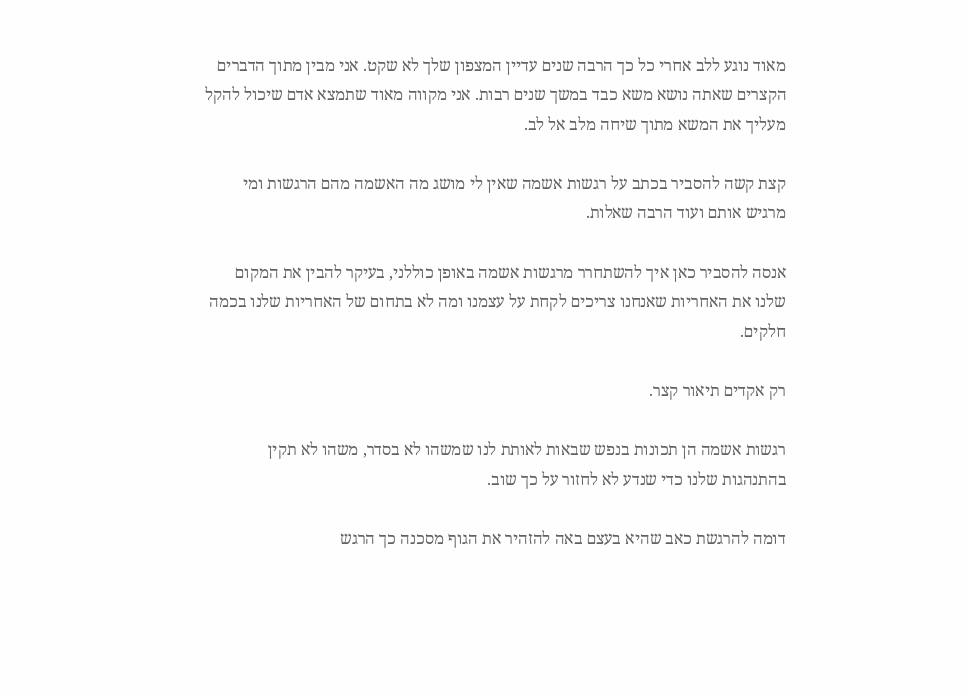מאוד נוגע ללב אחרי כל כך הרבה שנים עדיין המצפון שלך לא שקט. אני מבין מתוך הדברים הקצרים שאתה נושא משא כבד במשך שנים רבות. אני מקווה מאוד שתמצא אדם שיכול להקל מעליך את המשא מתוך שיחה מלב אל לב.

קצת קשה להסביר בכתב על רגשות אשמה שאין לי מושג מה האשמה מהם הרגשות ומי מרגיש אותם ועוד הרבה שאלות.

אנסה להסביר כאן איך להשתחרר מרגשות אשמה באופן כוללני, בעיקר להבין את המקום שלנו את האחריות שאנחנו צריכים לקחת על עצמנו ומה לא בתחום של האחריות שלנו בכמה חלקים.

רק אקדים תיאור קצר.

רגשות אשמה הן תכונות בנפש שבאות לאותת לנו שמשהו לא בסדר, משהו לא תקין בהתנהגות שלנו כדי שנדע לא לחזור על כך שוב.

דומה להרגשת כאב שהיא בעצם באה להזהיר את הגוף מסכנה כך הרגש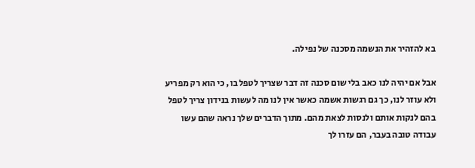בא להזהיר את הנשמה מסכנה של נפילה.

אבל אם יהיה לנו כאב בלי שום סכנה זה דבר שצריך לטפל בו, כי הוא רק מפריע ולא עוזר לנו, כך גם רגשות אשמה כאשר אין לנו מה לעשות בנידון צריך לטפל בהם לנקות אותם ולנסות לצאת מהם. מתוך הדברים שלך נראה שהם עשו עבודה טובה בעבר, הם עזרו לך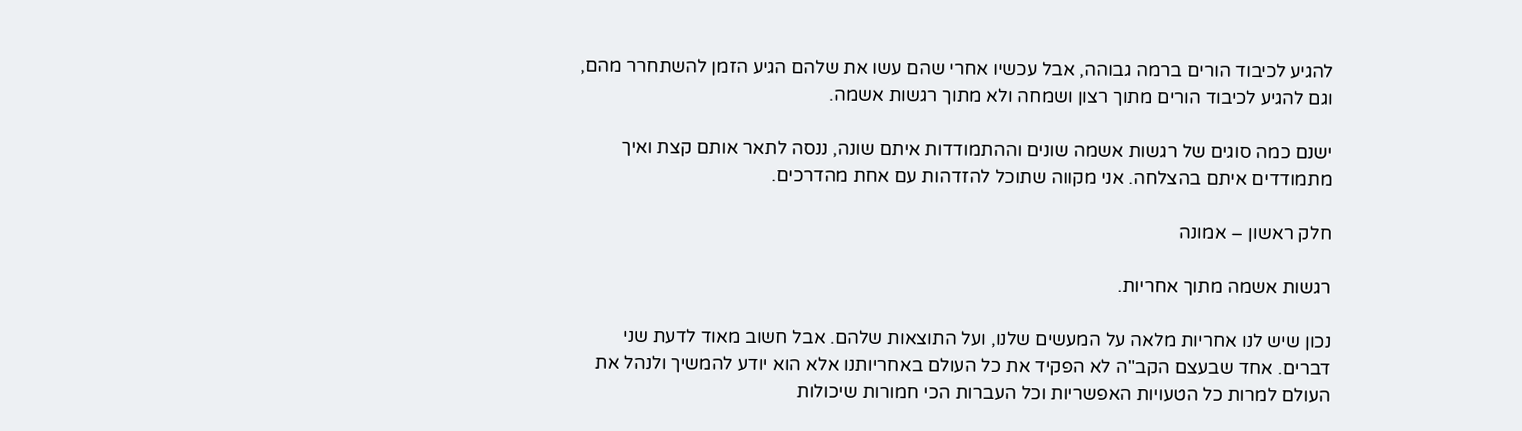להגיע לכיבוד הורים ברמה גבוהה, אבל עכשיו אחרי שהם עשו את שלהם הגיע הזמן להשתחרר מהם, וגם להגיע לכיבוד הורים מתוך רצון ושמחה ולא מתוך רגשות אשמה.

ישנם כמה סוגים של רגשות אשמה שונים וההתמודדות איתם שונה, ננסה לתאר אותם קצת ואיך מתמודדים איתם בהצלחה. אני מקווה שתוכל להזדהות עם אחת מהדרכים.

חלק ראשון – אמונה

רגשות אשמה מתוך אחריות.

נכון שיש לנו אחריות מלאה על המעשים שלנו, ועל התוצאות שלהם. אבל חשוב מאוד לדעת שני דברים. אחד שבעצם הקב"ה לא הפקיד את כל העולם באחריותנו אלא הוא יודע להמשיך ולנהל את העולם למרות כל הטעויות האפשריות וכל העברות הכי חמורות שיכולות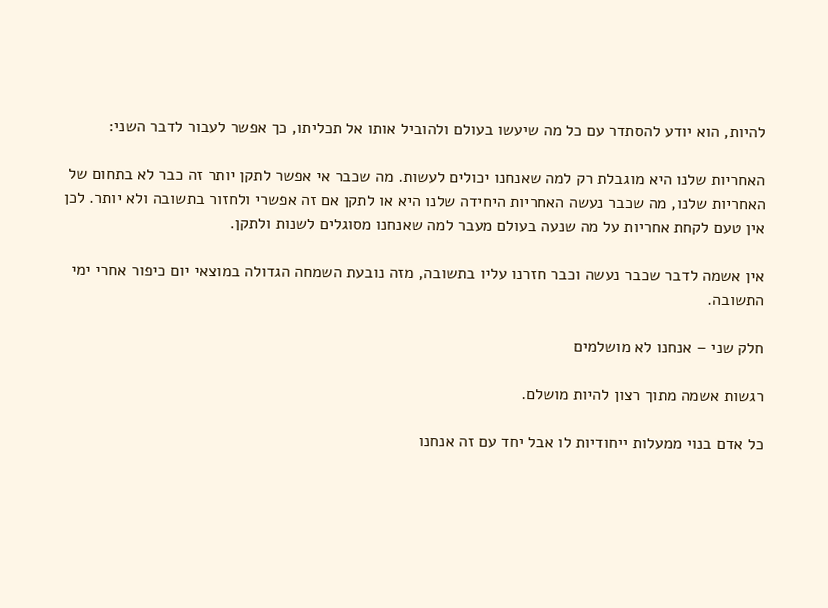להיות, הוא יודע להסתדר עם כל מה שיעשו בעולם ולהוביל אותו אל תכליתו, כך אפשר לעבור לדבר השני:

האחריות שלנו היא מוגבלת רק למה שאנחנו יכולים לעשות. מה שכבר אי אפשר לתקן יותר זה כבר לא בתחום של האחריות שלנו, מה שכבר נעשה האחריות היחידה שלנו היא או לתקן אם זה אפשרי ולחזור בתשובה ולא יותר. לכן אין טעם לקחת אחריות על מה שנעה בעולם מעבר למה שאנחנו מסוגלים לשנות ולתקן.

אין אשמה לדבר שכבר נעשה וכבר חזרנו עליו בתשובה, מזה נובעת השמחה הגדולה במוצאי יום כיפור אחרי ימי התשובה.

חלק שני – אנחנו לא מושלמים

רגשות אשמה מתוך רצון להיות מושלם.

כל אדם בנוי ממעלות ייחודיות לו אבל יחד עם זה אנחנו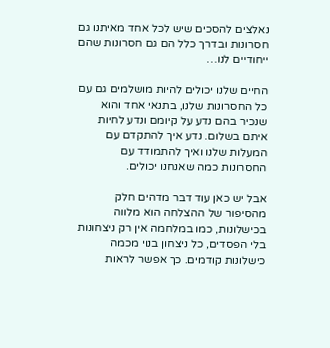נאלצים להסכים שיש לכל אחד מאיתנו גם חסרונות ובדרך כלל הם גם חסרונות שהם ייחודיים לנו…

החיים שלנו יכולים להיות מושלמים גם עם כל החסרונות שלנו, בתנאי אחד והוא שנכיר בהם נדע על קיומם ונדע לחיות איתם בשלום. נדע איך להתקדם עם המעלות שלנו ואיך להתמודד עם החסרונות כמה שאנחנו יכולים.

אבל יש כאן עוד דבר מדהים חלק מהסיפור של ההצלחה הוא מלווה בכישלונות, כמו במלחמה אין רק ניצחונות בלי הפסדים, כל ניצחון בנוי מכמה כישלונות קודמים. כך אפשר לראות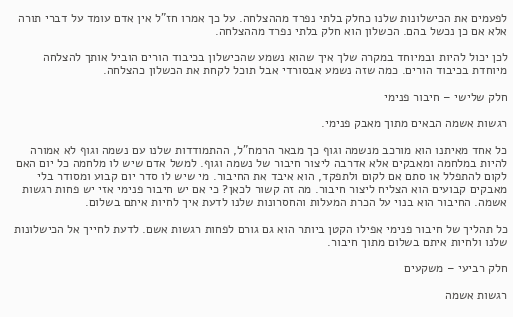לפעמים את הכישלונות שלנו כחלק בלתי נפרד מההצלחה. על כך אמרו חז"ל אין אדם עומד על דברי תורה אלא אם כן נכשל בהם. הכשלון הוא חלק בלתי נפרד מההצלחה.

לכן יכול להיות ובמיוחד במקרה שלך איך שהוא נשמע שהכישלון בכיבוד הורים הוביל אותך להצלחה מיוחדת בכיבוד הורים. כמה שזה נשמע אבסורדי אבל תוכל לקחת את הכשלון כהצלחה.

חלק שלישי – חיבור פנימי

רגשות אשמה הבאים מתוך מאבק פנימי.

כל אחד מאיתנו הוא מורכב מנשמה וגוף כך מבאר הרמח"ל, ההתמודדות שלנו עם נשמה וגוף לא אמורה להיות במלחמה ומאבקים אלא אדרבה ליצור חיבור של נשמה וגוף. למשל אדם שיש לו מלחמה כל יום האם לקום להתפלל או סתם אם לקום ולתפקד, הוא איבד את החיבור. מי שיש לו סדר יום קבוע ומסודר בלי מאבקים קבועים הוא הצליח ליצור חיבור. מה זה קשור לכאן? כי אם יש חיבור פנימי אזי יש פחות רגשות אשמה. החיבור הוא בנוי על הכרת המעלות והחסרונות שלנו לדעת איך לחיות איתם בשלום.

כל תהליך של חיבור פנימי אפילו הקטן ביותר הוא גם גורם לפחות רגשות אשם. לדעת לחייך אל הכישלונות שלנו ולחיות איתם בשלום מתוך חיבור.

חלק רביעי – משקעים

רגשות אשמה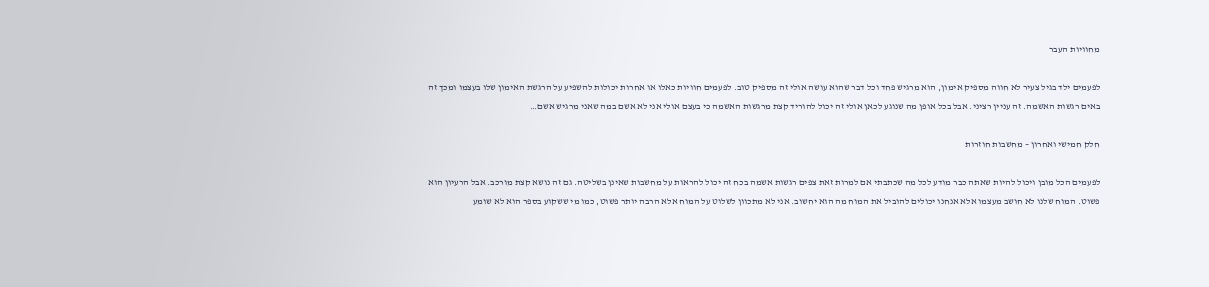מחוויות העבר

לפעמים ילד בגיל צעיר לא חווה מספיק אימון, הוא מרגיש פחד וכל דבר שהוא עושה אולי זה מספיק טוב. לפעמים חוויות כאלו או אחרות יכולות להשפיע על הרגשת האימון שלו בעצמו ומכך זה באים רגשות האשמה. זה עניין רציני. אבל בכל אופן מה שנוגע לכאן אולי זה יכול להוריד קצת מרגשות האשמה כי בעצם אולי אני לא אשם במה שאני מרגיש אשם…

חלק חמישי ואחרון – מחשבות חוזרות

לפעמים הכל מובן ויכול להיות שאתה כבר מודע לכל מה שכתבתי אם למרות זאת צפים רגשות אשמה בכח זה יכול להראות על מחשבות שאינן בשליטה. גם זה נושא קצת מורכב. אבל הרעיון הוא פשוט. המוח שלנו לא חושב מעצמו אלא אנחנו יכולים להוביל את המוח מה הוא יחשוב. אני לא מתכוון לשלוט על המוח אלא הרבה יותר פשוט, כמו מי ששקוע בספר הוא לא שומע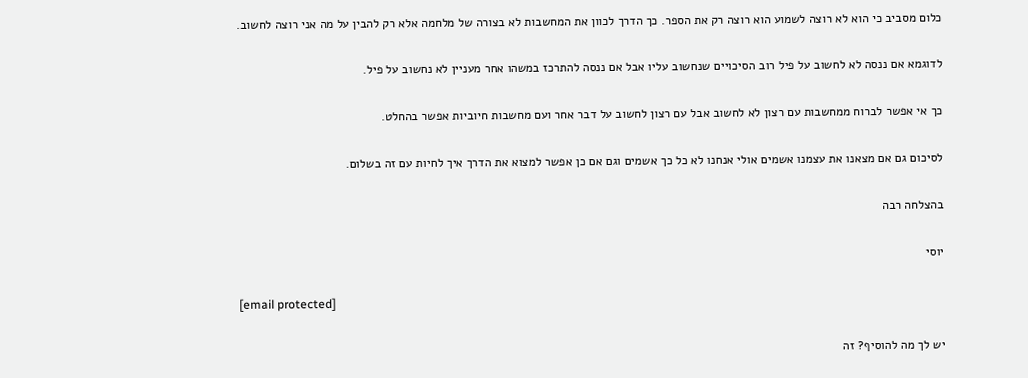כלום מסביב כי הוא לא רוצה לשמוע הוא רוצה רק את הספר. כך הדרך לכוון את המחשבות לא בצורה של מלחמה אלא רק להבין על מה אני רוצה לחשוב.

לדוגמא אם ננסה לא לחשוב על פיל רוב הסיכויים שנחשוב עליו אבל אם ננסה להתרכז במשהו אחר מעניין לא נחשוב על פיל.

כך אי אפשר לברוח ממחשבות עם רצון לא לחשוב אבל עם רצון לחשוב על דבר אחר ועם מחשבות חיוביות אפשר בהחלט.

לסיכום גם אם מצאנו את עצמנו אשמים אולי אנחנו לא כל כך אשמים וגם אם כן אפשר למצוא את הדרך איך לחיות עם זה בשלום.

בהצלחה רבה

יוסי

[email protected]

יש לך מה להוסיף? זה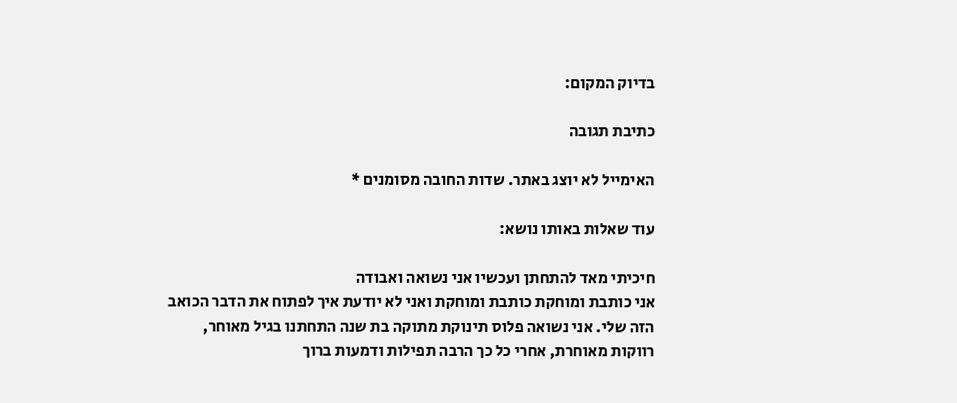בדיוק המקום:

כתיבת תגובה

האימייל לא יוצג באתר. שדות החובה מסומנים *

עוד שאלות באותו נושא:

חיכיתי מאד להתחתן ועכשיו אני נשואה ואבודה
אני כותבת ומוחקת כותבת ומוחקת ואני לא יודעת איך לפתוח את הדבר הכואב הזה שלי. אני נשואה פלוס תינוקת מתוקה בת שנה התחתנו בגיל מאוחר, רווקות מאוחרת, אחרי כל כך הרבה תפילות ודמעות ברוך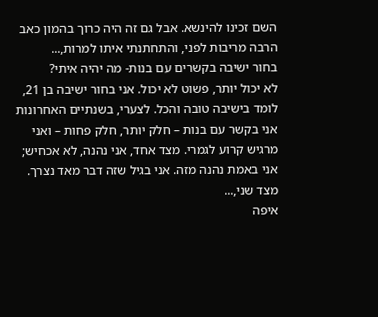השם זכינו להינשא. אבל גם זה היה כרוך בהמון כאב הרבה מריבות לפני, והתחתנתי איתו למרות,...
בחור ישיבה בקשרים עם בנות- מה יהיה איתי?
לא יכול יותר, פשוט לא יכול. אני בחור ישיבה בן 21, לומד בישיבה טובה והכל. לצערי, בשנתיים האחרונות אני בקשר עם בנות – חלק יותר, חלק פחות – ואני מרגיש קרוע לגמרי. מצד אחד, אני נהנה, לא אכחיש; אני באמת נהנה מזה. אני בגיל שזה דבר מאד נצרך. מצד שני,...
איפה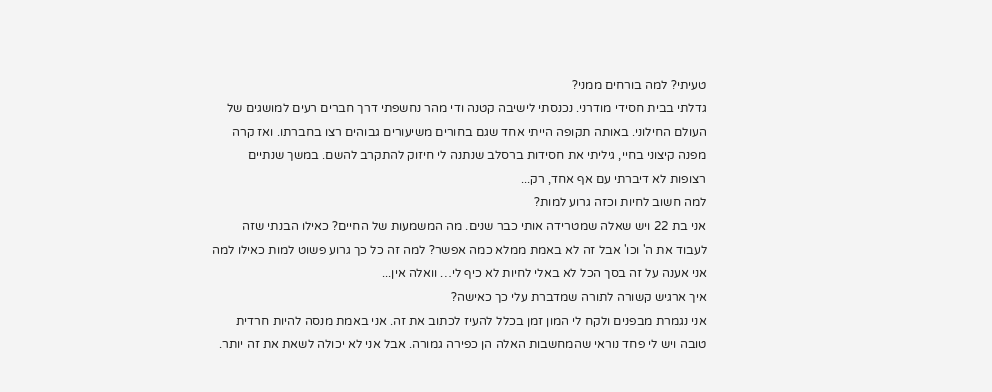טעיתי? למה בורחים ממני?
גדלתי בבית חסידי מודרני. נכנסתי לישיבה קטנה ודי מהר נחשפתי דרך חברים רעים למושגים של העולם החילוני. באותה תקופה הייתי אחד שגם בחורים משיעורים גבוהים רצו בחברתו. ואז קרה מפנה קיצוני בחיי, גיליתי את חסידות ברסלב שנתנה לי חיזוק להתקרב להשם. במשך שנתיים רצופות לא דיברתי עם אף אחד, רק...
למה חשוב לחיות וכזה גרוע למות?
אני בת 22 ויש שאלה שמטרידה אותי כבר שנים. מה המשמעות של החיים? כאילו הבנתי שזה לעבוד את ה' וכו' אבל זה לא באמת ממלא כמה אפשר? למה זה כל כך גרוע פשוט למות כאילו למה אני אענה על זה בסך הכל לא באלי לחיות לא כיף לי… וואלה אין...
איך ארגיש קשורה לתורה שמדברת עלי כך כאישה?
אני נגמרת מבפנים ולקח לי המון זמן בכלל להעיז לכתוב את זה. אני באמת מנסה להיות חרדית טובה ויש לי פחד נוראי שהמחשבות האלה הן כפירה גמורה. אבל אני לא יכולה לשאת את זה יותר.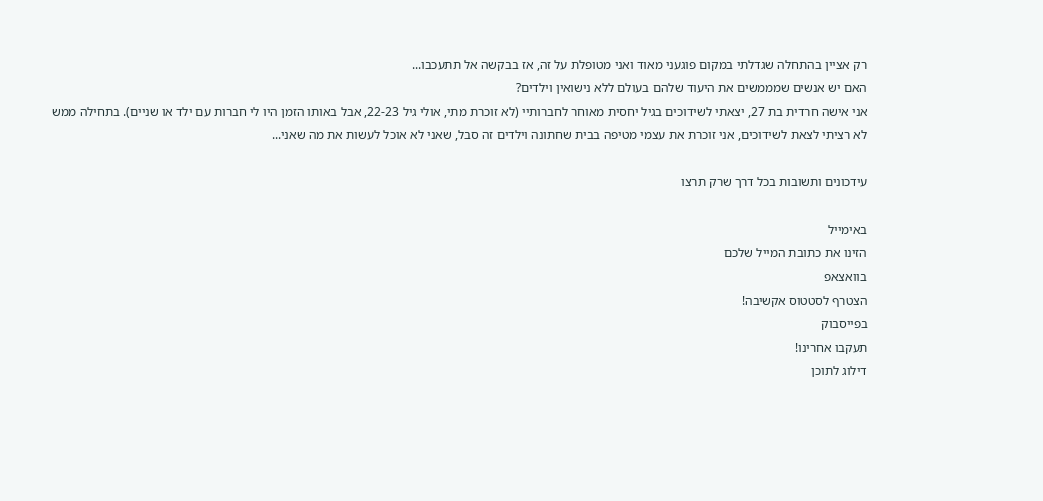רק אציין בהתחלה שגדלתי במקום פוגעני מאוד ואני מטופלת על זה, אז בבקשה אל תתעכבו...
האם יש אנשים שמממשים את היעוד שלהם בעולם ללא נישואין וילדים?
אני אישה חרדית בת 27, יצאתי לשידוכים בגיל יחסית מאוחר לחברותיי (לא זוכרת מתי, אולי גיל 22-23, אבל באותו הזמן היו לי חברות עם ילד או שניים). בתחילה ממש לא רציתי לצאת לשידוכים, אני זוכרת את עצמי מטיפה בבית שחתונה וילדים זה סבל, שאני לא אוכל לעשות את מה שאני...

עידכונים ותשובות בכל דרך שרק תרצו

באימייל
הזינו את כתובת המייל שלכם
בוואצאפ
הצטרף לסטטוס אקשיבה!
בפייסבוק
תעקבו אחרינו!
דילוג לתוכן